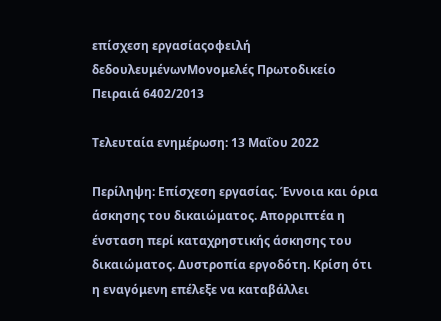επίσχεση εργασίαςοφειλή δεδουλευμένωνΜονομελές Πρωτοδικείο Πειραιά 6402/2013

Τελευταία ενημέρωση: 13 Μαΐου 2022

Περίληψη: Επίσχεση εργασίας. Έννοια και όρια άσκησης του δικαιώματος. Απορριπτέα η ένσταση περί καταχρηστικής άσκησης του δικαιώματος. Δυστροπία εργοδότη. Κρίση ότι η εναγόμενη επέλεξε να καταβάλλει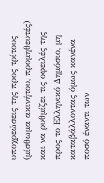υποχρεώσεις της προς τρίτους (μίσθωμα ακινήτου, προμηθευτές) και να ρυθμίζει τις οφειλές της προς το Ελληνικό Δημόσιο, μη καταβάλλοντας όμως κανένα ποσό έναντι των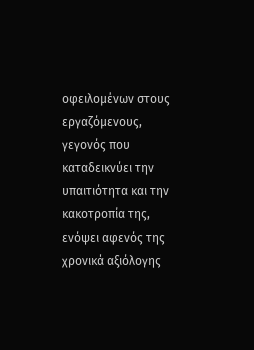οφειλομένων στους εργαζόμενους, γεγονός που καταδεικνύει την υπαιτιότητα και την κακοτροπία της, ενόψει αφενός της χρονικά αξιόλογης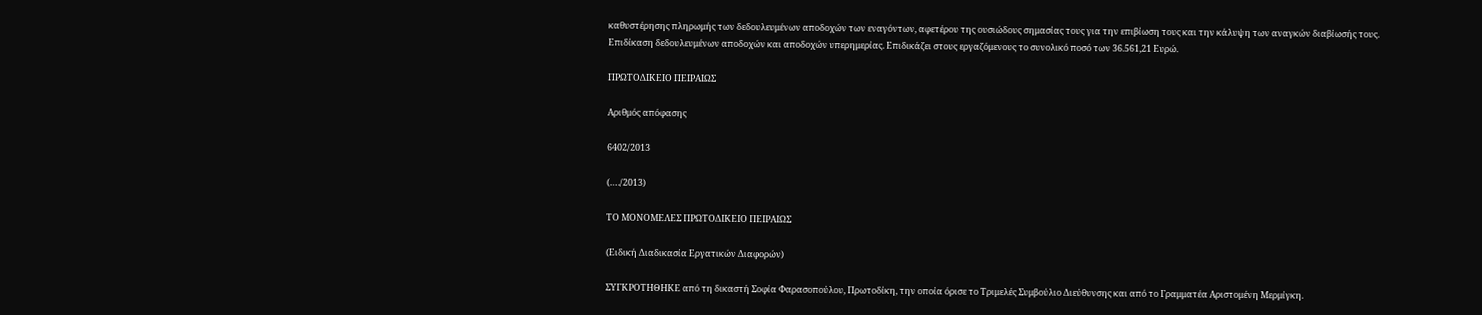καθυστέρησης πληρωμής των δεδουλευμένων αποδοχών των εναγόντων, αφετέρου της ουσιώδους σημασίας τους για την επιβίωση τους και την κάλυψη των αναγκών διαβίωσής τους. Επιδίκαση δεδουλευμένων αποδοχών και αποδοχών υπερημερίας. Επιδικάζει στους εργαζόμενους το συνολικό ποσό των 36.561,21 Ευρώ.

ΠΡΩΤΟΔΙΚΕΙΟ ΠΕΙΡΑΙΩΣ

Αριθμός απόφασης

6402/2013

(…./2013)

ΤΟ ΜΟΝΟΜΕΛΕΣ ΠΡΩΤΟΔΙΚΕΙΟ ΠΕΙΡΑΙΩΣ

(Ειδική Διαδικασία Εργατικών Διαφορών)

ΣΥΓΚΡΟΤΗΘΗΚΕ από τη δικαστή Σοφία Φαρασοπούλου, Πρωτοδίκη, την οποία όρισε το Τριμελές Συμβούλιο Διεύθυνσης και από το Γραμματέα Αριστομένη Μερμίγκη.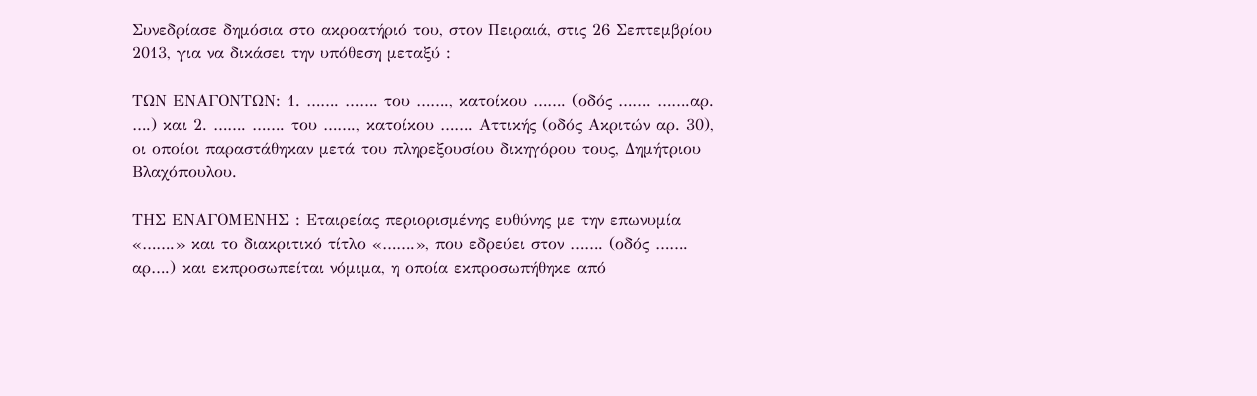Συνεδρίασε δημόσια στο ακροατήριό του, στον Πειραιά, στις 26 Σεπτεμβρίου 2013, για να δικάσει την υπόθεση μεταξύ :

ΤΩΝ ΕΝΑΓΟΝΤΩΝ: 1. ……. ……. του ……., κατοίκου ……. (οδός ……. …….αρ. ….) και 2. ……. ……. του ……., κατοίκου ……. Αττικής (οδός Ακριτών αρ. 30), οι οποίοι παραστάθηκαν μετά του πληρεξουσίου δικηγόρου τους, Δημήτριου Βλαχόπουλου.

ΤΗΣ ΕΝΑΓΟΜΕΝΗΣ : Εταιρείας περιορισμένης ευθύνης με την επωνυμία «…….» και το διακριτικό τίτλο «…….», που εδρεύει στον ……. (οδός ……. αρ….) και εκπροσωπείται νόμιμα, η οποία εκπροσωπήθηκε από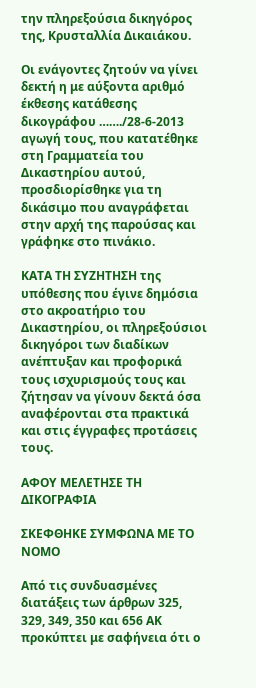την πληρεξούσια δικηγόρος της, Κρυσταλλία Δικαιάκου.

Οι ενάγοντες ζητούν να γίνει δεκτή η με αύξοντα αριθμό έκθεσης κατάθεσης δικογράφου ……./28-6-2013 αγωγή τους, που κατατέθηκε στη Γραμματεία του Δικαστηρίου αυτού, προσδιορίσθηκε για τη δικάσιμο που αναγράφεται στην αρχή της παρούσας και γράφηκε στο πινάκιο.

ΚΑΤΑ ΤΗ ΣΥΖΗΤΗΣΗ της υπόθεσης που έγινε δημόσια στο ακροατήριο του Δικαστηρίου, οι πληρεξούσιοι δικηγόροι των διαδίκων ανέπτυξαν και προφορικά τους ισχυρισμούς τους και ζήτησαν να γίνουν δεκτά όσα αναφέρονται στα πρακτικά και στις έγγραφες προτάσεις τους.

ΑΦΟΥ ΜΕΛΕΤΗΣΕ ΤΗ ΔΙΚΟΓΡΑΦΙΑ

ΣΚΕΦΘΗΚΕ ΣΥΜΦΩΝΑ ΜΕ ΤΟ ΝΟΜΟ

Από τις συνδυασμένες διατάξεις των άρθρων 325, 329, 349, 350 και 656 ΑΚ προκύπτει με σαφήνεια ότι ο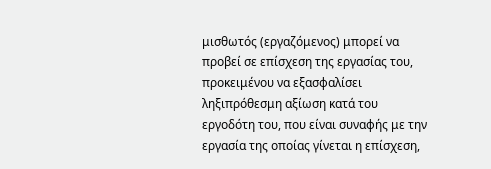μισθωτός (εργαζόμενος) μπορεί να προβεί σε επίσχεση της εργασίας του, προκειμένου να εξασφαλίσει ληξιπρόθεσμη αξίωση κατά του εργοδότη του, που είναι συναφής με την εργασία της οποίας γίνεται η επίσχεση,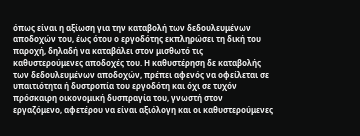όπως είναι η αξίωση για την καταβολή των δεδουλευμένων αποδοχών του, έως ότου ο εργοδότης εκπληρώσει τη δική του παροχή, δηλαδή να καταβάλει στον μισθωτό τις καθυστερούμενες αποδοχές του. Η καθυστέρηση δε καταβολής των δεδουλευμένων αποδοχών, πρέπει αφενός να οφείλεται σε υπαιτιότητα ή δυστροπία του εργοδότη και όχι σε τυχόν πρόσκαιρη οικονομική δυσπραγία του, γνωστή στον εργαζόμενο, αφετέρου να είναι αξιόλογη και οι καθυστερούμενες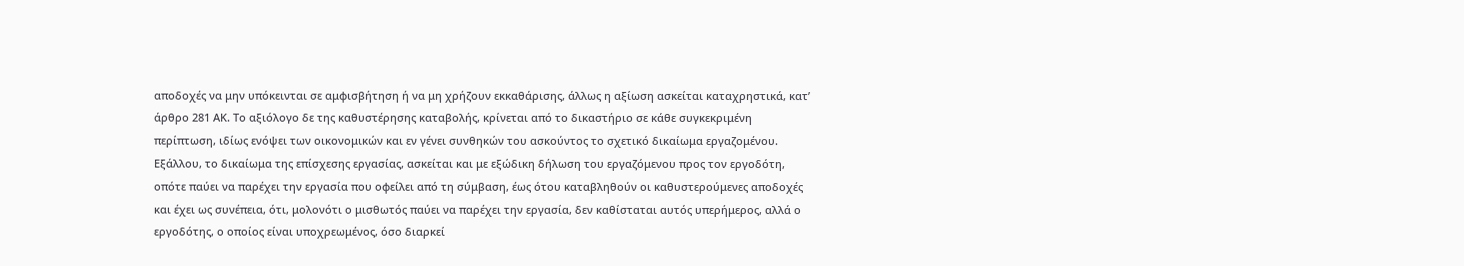αποδοχές να μην υπόκεινται σε αμφισβήτηση ή να μη χρήζουν εκκαθάρισης, άλλως η αξίωση ασκείται καταχρηστικά, κατ’ άρθρο 281 ΑΚ. Το αξιόλογο δε της καθυστέρησης καταβολής, κρίνεται από το δικαστήριο σε κάθε συγκεκριμένη περίπτωση, ιδίως ενόψει των οικονομικών και εν γένει συνθηκών του ασκούντος το σχετικό δικαίωμα εργαζομένου. Εξάλλου, το δικαίωμα της επίσχεσης εργασίας, ασκείται και με εξώδικη δήλωση του εργαζόμενου προς τον εργοδότη, οπότε παύει να παρέχει την εργασία που οφείλει από τη σύμβαση, έως ότου καταβληθούν οι καθυστερούμενες αποδοχές και έχει ως συνέπεια, ότι, μολονότι ο μισθωτός παύει να παρέχει την εργασία, δεν καθίσταται αυτός υπερήμερος, αλλά ο εργοδότης, ο οποίος είναι υποχρεωμένος, όσο διαρκεί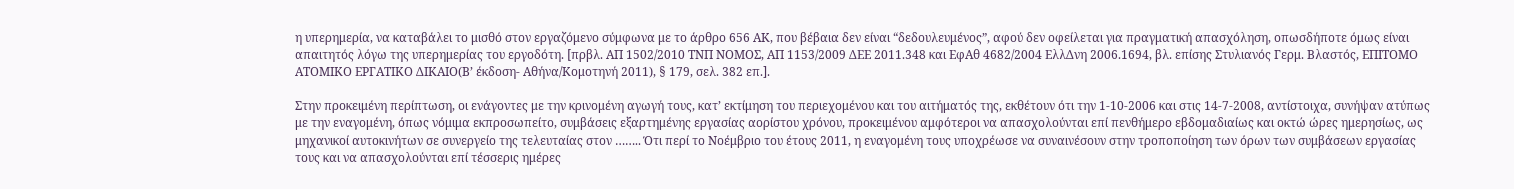η υπερημερία, να καταβάλει το μισθό στον εργαζόμενο σύμφωνα με το άρθρο 656 ΑΚ, που βέβαια δεν είναι “δεδουλευμένος”, αφού δεν οφείλεται για πραγματική απασχόληση, οπωσδήποτε όμως είναι απαιτητός λόγω της υπερημερίας του εργοδότη. [πρβλ. ΑΠ 1502/2010 ΤΝΠ ΝΟΜΟΣ, ΑΠ 1153/2009 ΔΕΕ 2011.348 και ΕφΑθ 4682/2004 ΕλλΔνη 2006.1694, βλ. επίσης Στυλιανός Γερμ. Βλαστός, ΕΠΙΤΟΜΟ ΑΤΟΜΙΚΟ ΕΡΓΑΤΙΚΟ ΔΙΚΑΙΟ(Β’ έκδοση- Αθήνα/Κομοτηνή 2011), § 179, σελ. 382 επ.].

Στην προκειμένη περίπτωση, οι ενάγοντες με την κρινομένη αγωγή τους, κατ’ εκτίμηση του περιεχομένου και του αιτήματός της, εκθέτουν ότι την 1-10-2006 και στις 14-7-2008, αντίστοιχα, συνήψαν ατύπως με την εναγομένη, όπως νόμιμα εκπροσωπείτο, συμβάσεις εξαρτημένης εργασίας αορίστου χρόνου, προκειμένου αμφότεροι να απασχολούνται επί πενθήμερο εβδομαδιαίως και οκτώ ώρες ημερησίως, ως μηχανικοί αυτοκινήτων σε συνεργείο της τελευταίας στον …….. Ότι περί το Νοέμβριο του έτους 2011, η εναγομένη τους υποχρέωσε να συναινέσουν στην τροποποίηση των όρων των συμβάσεων εργασίας τους και να απασχολούνται επί τέσσερις ημέρες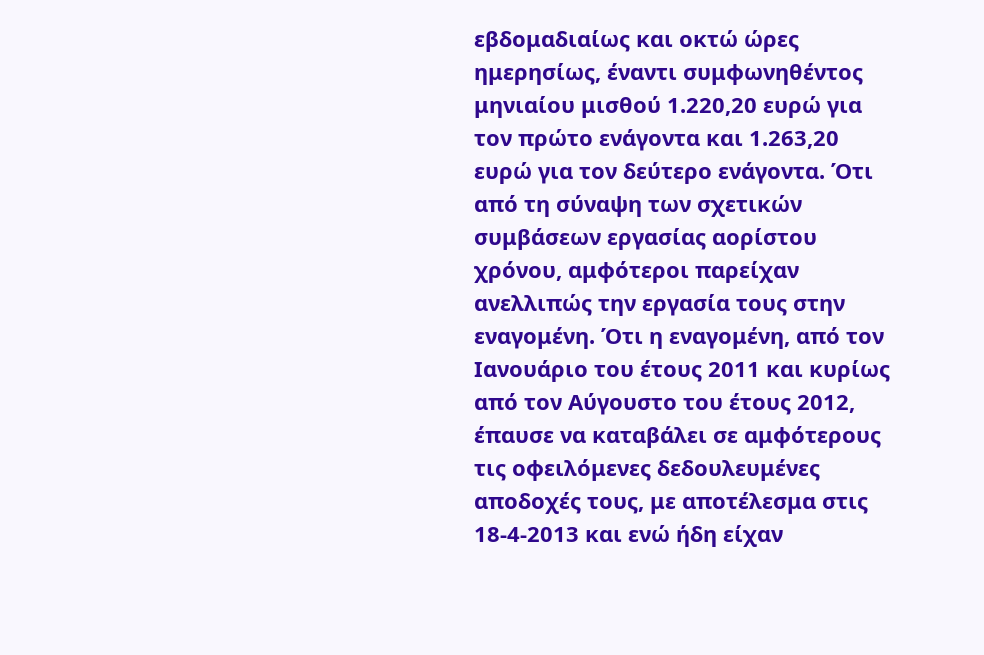εβδομαδιαίως και οκτώ ώρες ημερησίως, έναντι συμφωνηθέντος μηνιαίου μισθού 1.220,20 ευρώ για τον πρώτο ενάγοντα και 1.263,20 ευρώ για τον δεύτερο ενάγοντα. Ότι από τη σύναψη των σχετικών συμβάσεων εργασίας αορίστου χρόνου, αμφότεροι παρείχαν ανελλιπώς την εργασία τους στην εναγομένη. Ότι η εναγομένη, από τον Ιανουάριο του έτους 2011 και κυρίως από τον Αύγουστο του έτους 2012, έπαυσε να καταβάλει σε αμφότερους τις οφειλόμενες δεδουλευμένες αποδοχές τους, με αποτέλεσμα στις 18-4-2013 και ενώ ήδη είχαν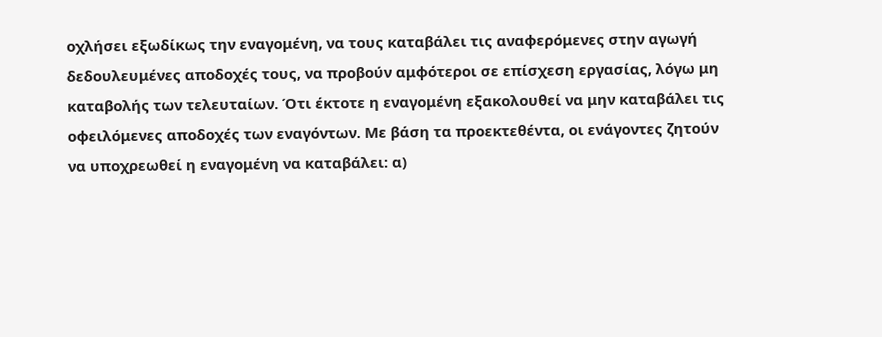οχλήσει εξωδίκως την εναγομένη, να τους καταβάλει τις αναφερόμενες στην αγωγή δεδουλευμένες αποδοχές τους, να προβούν αμφότεροι σε επίσχεση εργασίας, λόγω μη καταβολής των τελευταίων. Ότι έκτοτε η εναγομένη εξακολουθεί να μην καταβάλει τις οφειλόμενες αποδοχές των εναγόντων. Με βάση τα προεκτεθέντα, οι ενάγοντες ζητούν να υποχρεωθεί η εναγομένη να καταβάλει: α)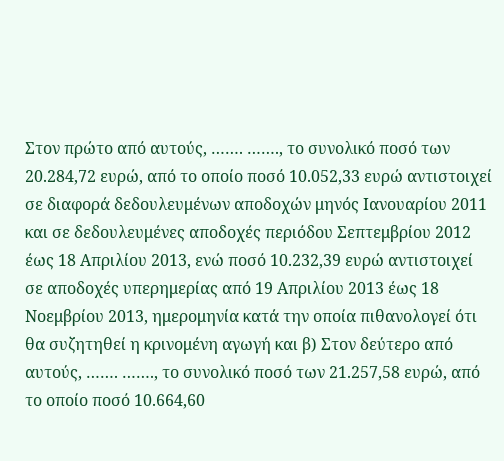Στον πρώτο από αυτούς, ……. ……., το συνολικό ποσό των 20.284,72 ευρώ, από το οποίο ποσό 10.052,33 ευρώ αντιστοιχεί σε διαφορά δεδουλευμένων αποδοχών μηνός Ιανουαρίου 2011 και σε δεδουλευμένες αποδοχές περιόδου Σεπτεμβρίου 2012 έως 18 Απριλίου 2013, ενώ ποσό 10.232,39 ευρώ αντιστοιχεί σε αποδοχές υπερημερίας από 19 Απριλίου 2013 έως 18 Νοεμβρίου 2013, ημερομηνία κατά την οποία πιθανολογεί ότι θα συζητηθεί η κρινομένη αγωγή και β) Στον δεύτερο από αυτούς, ……. ……., το συνολικό ποσό των 21.257,58 ευρώ, από το οποίο ποσό 10.664,60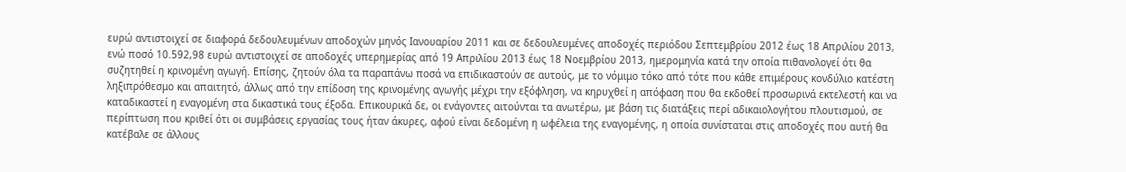ευρώ αντιστοιχεί σε διαφορά δεδουλευμένων αποδοχών μηνός Ιανουαρίου 2011 και σε δεδουλευμένες αποδοχές περιόδου Σεπτεμβρίου 2012 έως 18 Απριλίου 2013, ενώ ποσό 10.592,98 ευρώ αντιστοιχεί σε αποδοχές υπερημερίας από 19 Απριλίου 2013 έως 18 Νοεμβρίου 2013, ημερομηνία κατά την οποία πιθανολογεί ότι θα συζητηθεί η κρινομένη αγωγή. Επίσης, ζητούν όλα τα παραπάνω ποσά να επιδικαστούν σε αυτούς, με το νόμιμο τόκο από τότε που κάθε επιμέρους κονδύλιο κατέστη ληξιπρόθεσμο και απαιτητό, άλλως από την επίδοση της κρινομένης αγωγής μέχρι την εξόφληση, να κηρυχθεί η απόφαση που θα εκδοθεί προσωρινά εκτελεστή και να καταδικαστεί η εναγομένη στα δικαστικά τους έξοδα. Επικουρικά δε, οι ενάγοντες αιτούνται τα ανωτέρω, με βάση τις διατάξεις περί αδικαιολογήτου πλουτισμού, σε περίπτωση που κριθεί ότι οι συμβάσεις εργασίας τους ήταν άκυρες, αφού είναι δεδομένη η ωφέλεια της εναγομένης, η οποία συνίσταται στις αποδοχές που αυτή θα κατέβαλε σε άλλους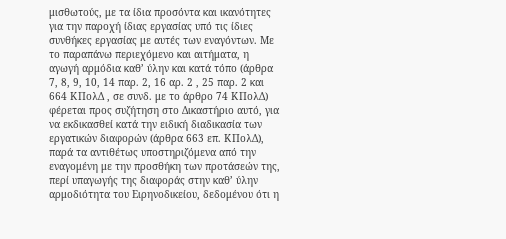μισθωτούς, με τα ίδια προσόντα και ικανότητες για την παροχή ίδιας εργασίας υπό τις ίδιες συνθήκες εργασίας με αυτές των εναγόντων. Με το παραπάνω περιεχόμενο και αιτήματα, η αγωγή αρμόδια καθ’ ύλην και κατά τόπο (άρθρα 7, 8, 9, 10, 14 παρ. 2, 16 αρ. 2 , 25 παρ. 2 και 664 ΚΠολΔ , σε συνδ. με το άρθρο 74 ΚΠολΔ) φέρεται προς συζήτηση στο Δικαστήριο αυτό, για να εκδικασθεί κατά την ειδική διαδικασία των εργατικών διαφορών (άρθρα 663 επ. ΚΠολΔ), παρά τα αντιθέτως υποστηριζόμενα από την εναγομένη με την προσθήκη των προτάσεών της, περί υπαγωγής της διαφοράς στην καθ’ ύλην αρμοδιότητα του Ειρηνοδικείου, δεδομένου ότι η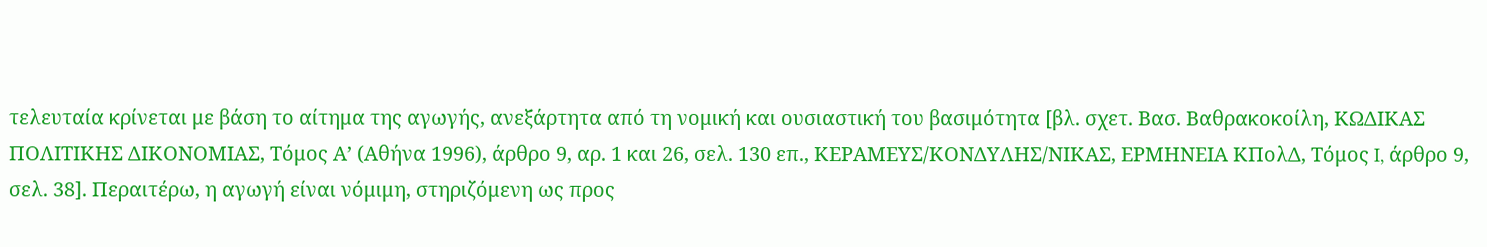τελευταία κρίνεται με βάση το αίτημα της αγωγής, ανεξάρτητα από τη νομική και ουσιαστική του βασιμότητα [βλ. σχετ. Βασ. Βαθρακοκοίλη, ΚΩΔΙΚΑΣ ΠΟΛΙΤΙΚΗΣ ΔΙΚΟΝΟΜΙΑΣ, Τόμος Α’ (Αθήνα 1996), άρθρο 9, αρ. 1 και 26, σελ. 130 επ., ΚΕΡΑΜΕΥΣ/ΚΟΝΔΥΛΗΣ/ΝΙΚΑΣ, ΕΡΜΗΝΕΙΑ ΚΠολΔ, Τόμος I, άρθρο 9, σελ. 38]. Περαιτέρω, η αγωγή είναι νόμιμη, στηριζόμενη ως προς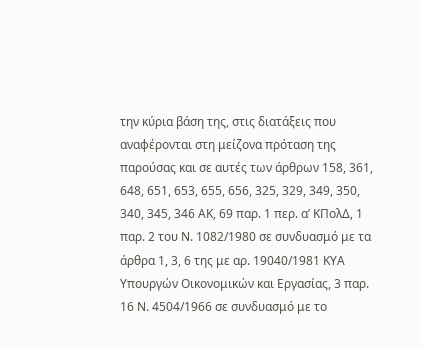την κύρια βάση της, στις διατάξεις που αναφέρονται στη μείζονα πρόταση της παρούσας και σε αυτές των άρθρων 158, 361, 648, 651, 653, 655, 656, 325, 329, 349, 350, 340, 345, 346 ΑΚ, 69 παρ. 1 περ. α’ ΚΠολΔ, 1 παρ. 2 του Ν. 1082/1980 σε συνδυασμό με τα άρθρα 1, 3, 6 της με αρ. 19040/1981 ΚΥΑ Υπουργών Οικονομικών και Εργασίας, 3 παρ. 16 Ν. 4504/1966 σε συνδυασμό με το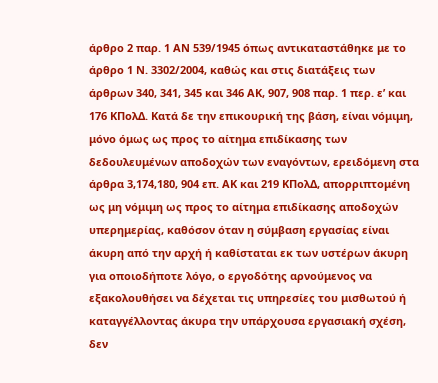άρθρο 2 παρ. 1 ΑΝ 539/1945 όπως αντικαταστάθηκε με το άρθρο 1 Ν. 3302/2004, καθώς και στις διατάξεις των άρθρων 340, 341, 345 και 346 ΑΚ, 907, 908 παρ. 1 περ. ε’ και 176 ΚΠολΔ. Κατά δε την επικουρική της βάση, είναι νόμιμη, μόνο όμως ως προς το αίτημα επιδίκασης των δεδουλευμένων αποδοχών των εναγόντων, ερειδόμενη στα άρθρα 3,174,180, 904 επ. ΑΚ και 219 ΚΠολΔ, απορριπτομένη ως μη νόμιμη ως προς το αίτημα επιδίκασης αποδοχών υπερημερίας, καθόσον όταν η σύμβαση εργασίας είναι άκυρη από την αρχή ή καθίσταται εκ των υστέρων άκυρη για οποιοδήποτε λόγο, ο εργοδότης αρνούμενος να εξακολουθήσει να δέχεται τις υπηρεσίες του μισθωτού ή καταγγέλλοντας άκυρα την υπάρχουσα εργασιακή σχέση, δεν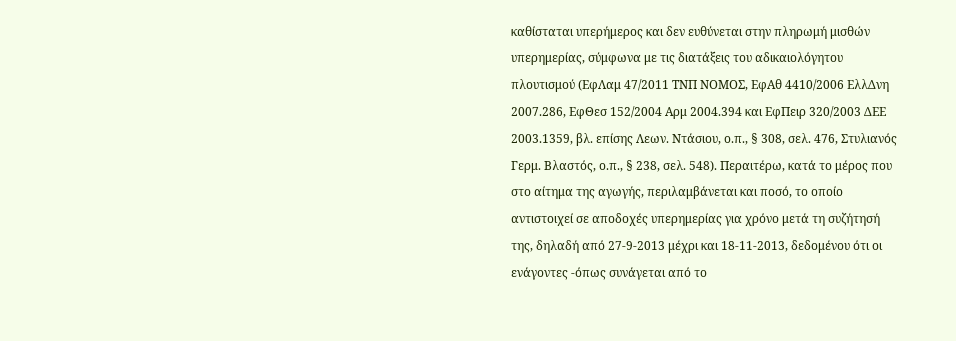καθίσταται υπερήμερος και δεν ευθύνεται στην πληρωμή μισθών υπερημερίας, σύμφωνα με τις διατάξεις του αδικαιολόγητου πλουτισμού (ΕφΛαμ 47/2011 ΤΝΠ ΝΟΜΟΣ, ΕφΑθ 4410/2006 ΕλλΔνη 2007.286, ΕφΘεσ 152/2004 Αρμ 2004.394 και ΕφΠειρ 320/2003 ΔΕΕ 2003.1359, βλ. επίσης Λεων. Ντάσιου, ο.π., § 308, σελ. 476, Στυλιανός Γερμ. Βλαστός, ο.π., § 238, σελ. 548). Περαιτέρω, κατά το μέρος που στο αίτημα της αγωγής, περιλαμβάνεται και ποσό, το οποίο αντιστοιχεί σε αποδοχές υπερημερίας για χρόνο μετά τη συζήτησή της, δηλαδή από 27-9-2013 μέχρι και 18-11-2013, δεδομένου ότι οι ενάγοντες -όπως συνάγεται από το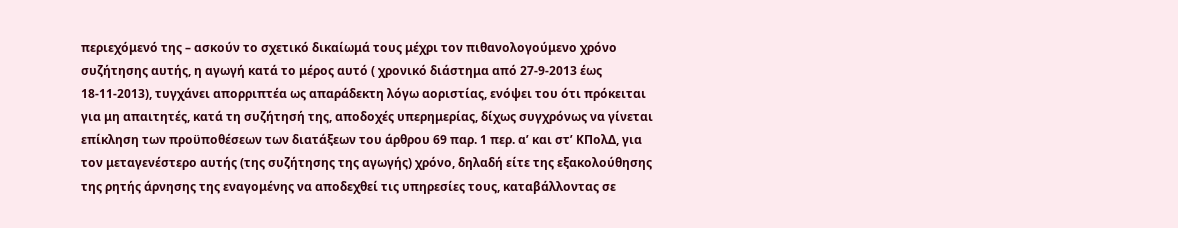περιεχόμενό της – ασκούν το σχετικό δικαίωμά τους μέχρι τον πιθανολογούμενο χρόνο συζήτησης αυτής, η αγωγή κατά το μέρος αυτό ( χρονικό διάστημα από 27-9-2013 έως 18-11-2013), τυγχάνει απορριπτέα ως απαράδεκτη λόγω αοριστίας, ενόψει του ότι πρόκειται για μη απαιτητές, κατά τη συζήτησή της, αποδοχές υπερημερίας, δίχως συγχρόνως να γίνεται επίκληση των προϋποθέσεων των διατάξεων του άρθρου 69 παρ. 1 περ. α’ και στ’ ΚΠολΔ, για τον μεταγενέστερο αυτής (της συζήτησης της αγωγής) χρόνο, δηλαδή είτε της εξακολούθησης της ρητής άρνησης της εναγομένης να αποδεχθεί τις υπηρεσίες τους, καταβάλλοντας σε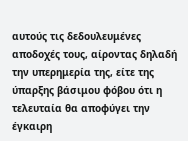αυτούς τις δεδουλευμένες αποδοχές τους, αίροντας δηλαδή την υπερημερία της, είτε της ύπαρξης βάσιμου φόβου ότι η τελευταία θα αποφύγει την έγκαιρη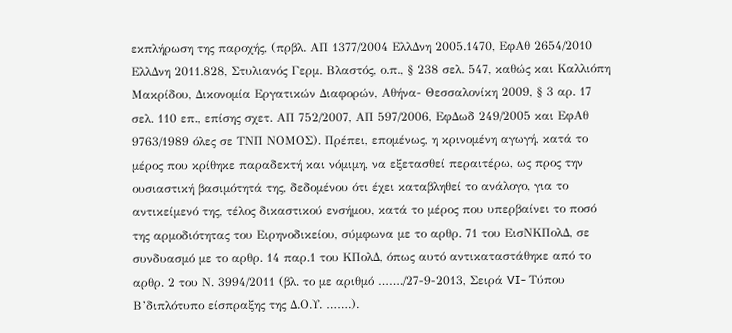εκπλήρωση της παροχής, (πρβλ. ΑΠ 1377/2004 ΕλλΔνη 2005.1470, ΕφΑθ 2654/2010 ΕλλΔνη 2011.828, Στυλιανός Γερμ. Βλαστός, ο.π., § 238 σελ. 547, καθώς και Καλλιόπη Μακρίδου, Δικονομία Εργατικών Διαφορών, Αθήνα- Θεσσαλονίκη 2009, § 3 αρ. 17 σελ. 110 επ., επίσης σχετ. ΑΠ 752/2007, ΑΠ 597/2006, ΕφΔωδ 249/2005 και ΕφΑθ 9763/1989 όλες σε ΤΝΠ ΝΟΜΟΣ). Πρέπει, επομένως, η κρινομένη αγωγή, κατά το μέρος που κρίθηκε παραδεκτή και νόμιμη, να εξετασθεί περαιτέρω, ως προς την ουσιαστική βασιμότητά της, δεδομένου ότι έχει καταβληθεί το ανάλογο, για το αντικείμενό της, τέλος δικαστικού ενσήμου, κατά το μέρος που υπερβαίνει το ποσό της αρμοδιότητας του Ειρηνοδικείου, σύμφωνα με το αρθρ. 71 του ΕισΝΚΠολΔ, σε συνδυασμό με το αρθρ. 14 παρ.1 του ΚΠολΔ, όπως αυτό αντικαταστάθηκε από το αρθρ. 2 του Ν. 3994/2011 (βλ. το με αριθμό ……./27-9-2013, Σειρά VI- Τύπου Β’διπλότυπο είσπραξης της Δ.Ο.Υ. …….).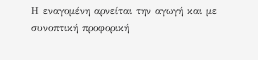Η εναγομένη αρνείται την αγωγή και με συνοπτική προφορική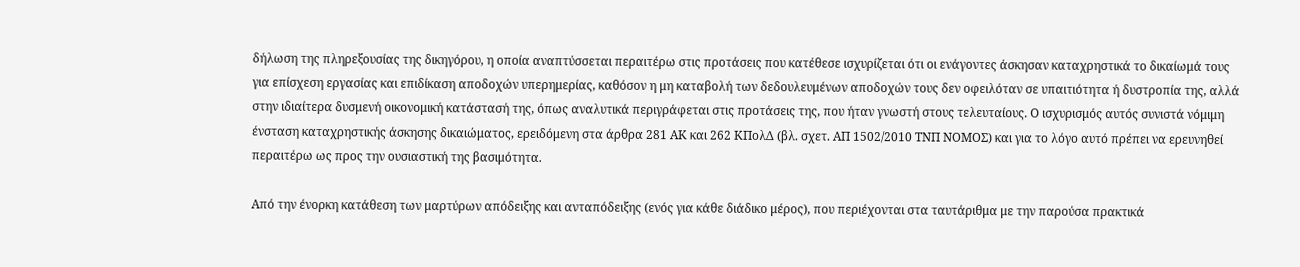δήλωση της πληρεξουσίας της δικηγόρου, η οποία αναπτύσσεται περαιτέρω στις προτάσεις που κατέθεσε ισχυρίζεται ότι οι ενάγοντες άσκησαν καταχρηστικά το δικαίωμά τους για επίσχεση εργασίας και επιδίκαση αποδοχών υπερημερίας, καθόσον η μη καταβολή των δεδουλευμένων αποδοχών τους δεν οφειλόταν σε υπαιτιότητα ή δυστροπία της, αλλά στην ιδιαίτερα δυσμενή οικονομική κατάστασή της, όπως αναλυτικά περιγράφεται στις προτάσεις της, που ήταν γνωστή στους τελευταίους. Ο ισχυρισμός αυτός συνιστά νόμιμη ένσταση καταχρηστικής άσκησης δικαιώματος, ερειδόμενη στα άρθρα 281 ΑΚ και 262 ΚΠολΔ (βλ. σχετ. ΑΠ 1502/2010 ΤΝΠ ΝΟΜΟΣ) και για το λόγο αυτό πρέπει να ερευνηθεί περαιτέρω ως προς την ουσιαστική της βασιμότητα.

Από την ένορκη κατάθεση των μαρτύρων απόδειξης και ανταπόδειξης (ενός για κάθε διάδικο μέρος), που περιέχονται στα ταυτάριθμα με την παρούσα πρακτικά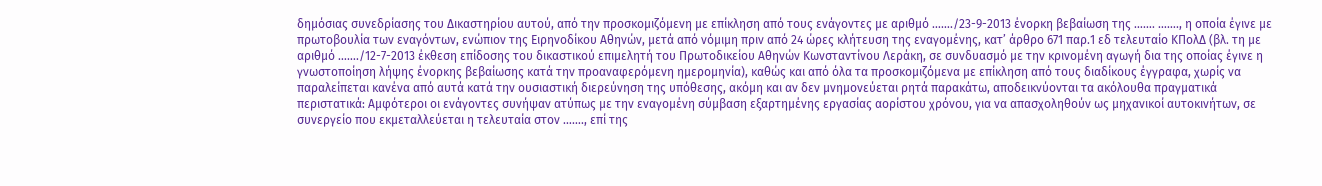δημόσιας συνεδρίασης του Δικαστηρίου αυτού, από την προσκομιζόμενη με επίκληση από τους ενάγοντες με αριθμό ……./23-9-2013 ένορκη βεβαίωση της ……. ……., η οποία έγινε με πρωτοβουλία των εναγόντων, ενώπιον της Ειρηνοδίκου Αθηνών, μετά από νόμιμη πριν από 24 ώρες κλήτευση της εναγομένης, κατ’ άρθρο 671 παρ.1 εδ τελευταίο ΚΠολΔ (βλ. τη με αριθμό ……./12-7-2013 έκθεση επίδοσης του δικαστικού επιμελητή του Πρωτοδικείου Αθηνών Κωνσταντίνου Λεράκη, σε συνδυασμό με την κρινομένη αγωγή δια της οποίας έγινε η γνωστοποίηση λήψης ένορκης βεβαίωσης κατά την προαναφερόμενη ημερομηνία), καθώς και από όλα τα προσκομιζόμενα με επίκληση από τους διαδίκους έγγραφα, χωρίς να παραλείπεται κανένα από αυτά κατά την ουσιαστική διερεύνηση της υπόθεσης, ακόμη και αν δεν μνημονεύεται ρητά παρακάτω, αποδεικνύονται τα ακόλουθα πραγματικά περιστατικά: Αμφότεροι οι ενάγοντες συνήψαν ατύπως με την εναγομένη σύμβαση εξαρτημένης εργασίας αορίστου χρόνου, για να απασχοληθούν ως μηχανικοί αυτοκινήτων, σε συνεργείο που εκμεταλλεύεται η τελευταία στον ……., επί της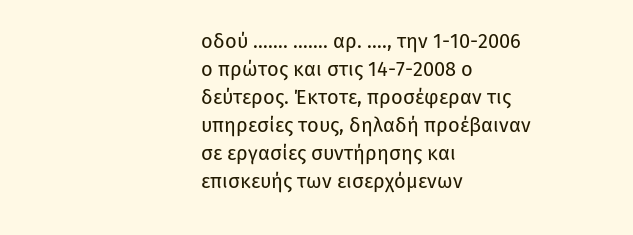οδού ……. ……. αρ. …., την 1-10-2006 ο πρώτος και στις 14-7-2008 ο δεύτερος. Έκτοτε, προσέφεραν τις υπηρεσίες τους, δηλαδή προέβαιναν σε εργασίες συντήρησης και επισκευής των εισερχόμενων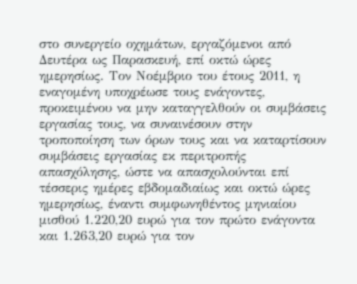στο συνεργείο οχημάτων, εργαζόμενοι από Δευτέρα ως Παρασκευή, επί οκτώ ώρες ημερησίως. Τον Νοέμβριο του έτους 2011, η εναγομένη υποχρέωσε τους ενάγοντες, προκειμένου να μην καταγγελθούν οι συμβάσεις εργασίας τους, να συναινέσουν στην τροποποίηση των όρων τους και να καταρτίσουν συμβάσεις εργασίας εκ περιτροπής απασχόλησης, ώστε να απασχολούνται επί τέσσερις ημέρες εβδομαδιαίως και οκτώ ώρες ημερησίως, έναντι συμφωνηθέντος μηνιαίου μισθού 1.220,20 ευρώ για τον πρώτο ενάγοντα και 1.263,20 ευρώ για τον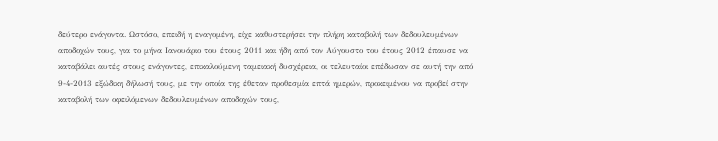δεύτερο ενάγοντα. Ωστόσο, επειδή η εναγομένη, είχε καθυστερήσει την πλήρη καταβολή των δεδουλευμένων αποδοχών τους, για το μήνα Ιανουάριο του έτους 2011 και ήδη από τον Αύγουστο του έτους 2012 έπαυσε να καταβάλει αυτές στους ενάγοντες, επικαλούμενη ταμειακή δυσχέρεια, οι τελευταίοι επέδωσαν σε αυτή την από 9-4-2013 εξώδικη δήλωσή τους, με την οποία της έθεταν προθεσμία επτά ημερών, προκειμένου να προβεί στην καταβολή των οφειλόμενων δεδουλευμένων αποδοχών τους,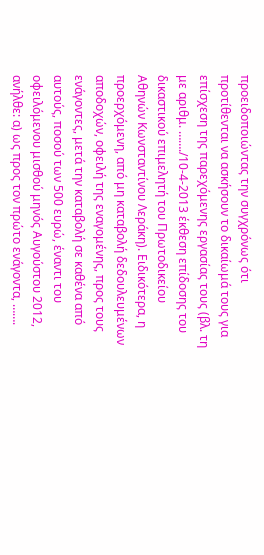προειδοποιώντας την συγχρόνως ότι προτίθενται να ασκήσουν το δικαίωμά τους για επίσχεση της παρεχόμενης εργασίας τους (βλ. τη με αριθμ. ……./10-4-2013 έκθεση επίδοσης του δικαστικού επιμελητή του Πρωτοδικείου Αθηνών Κωνσταντίνου Λεράκη). Ειδικότερα, η προερχόμενη, από μη καταβολή δεδουλευμένων αποδοχών, οφειλή της εναγομένης, προς τους ενάγοντες, μετά την καταβολή σε καθένα από αυτούς, ποσού των 500 ευρώ, έναντι του οφειλόμενου μισθού μηνός Αυγούστου 2012, ανήλθε: α) ως προς τον πρώτο ενάγοντα, …….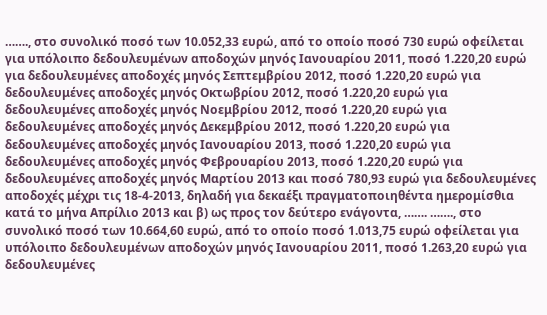……., στο συνολικό ποσό των 10.052,33 ευρώ, από το οποίο ποσό 730 ευρώ οφείλεται για υπόλοιπο δεδουλευμένων αποδοχών μηνός Ιανουαρίου 2011, ποσό 1.220,20 ευρώ για δεδουλευμένες αποδοχές μηνός Σεπτεμβρίου 2012, ποσό 1.220,20 ευρώ για δεδουλευμένες αποδοχές μηνός Οκτωβρίου 2012, ποσό 1.220,20 ευρώ για δεδουλευμένες αποδοχές μηνός Νοεμβρίου 2012, ποσό 1.220,20 ευρώ για δεδουλευμένες αποδοχές μηνός Δεκεμβρίου 2012, ποσό 1.220,20 ευρώ για δεδουλευμένες αποδοχές μηνός Ιανουαρίου 2013, ποσό 1.220,20 ευρώ για δεδουλευμένες αποδοχές μηνός Φεβρουαρίου 2013, ποσό 1.220,20 ευρώ για δεδουλευμένες αποδοχές μηνός Μαρτίου 2013 και ποσό 780,93 ευρώ για δεδουλευμένες αποδοχές μέχρι τις 18-4-2013, δηλαδή για δεκαέξι πραγματοποιηθέντα ημερομίσθια κατά το μήνα Απρίλιο 2013 και β) ως προς τον δεύτερο ενάγοντα, ……. ……., στο συνολικό ποσό των 10.664,60 ευρώ, από το οποίο ποσό 1.013,75 ευρώ οφείλεται για υπόλοιπο δεδουλευμένων αποδοχών μηνός Ιανουαρίου 2011, ποσό 1.263,20 ευρώ για δεδουλευμένες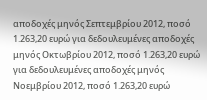αποδοχές μηνός Σεπτεμβρίου 2012, ποσό 1.263,20 ευρώ για δεδουλευμένες αποδοχές μηνός Οκτωβρίου 2012, ποσό 1.263,20 ευρώ για δεδουλευμένες αποδοχές μηνός Νοεμβρίου 2012, ποσό 1.263,20 ευρώ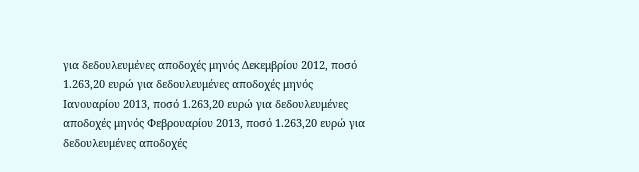για δεδουλευμένες αποδοχές μηνός Δεκεμβρίου 2012, ποσό 1.263,20 ευρώ για δεδουλευμένες αποδοχές μηνός Ιανουαρίου 2013, ποσό 1.263,20 ευρώ για δεδουλευμένες αποδοχές μηνός Φεβρουαρίου 2013, ποσό 1.263,20 ευρώ για δεδουλευμένες αποδοχές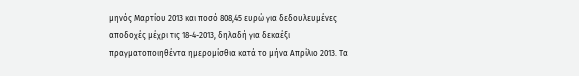μηνός Μαρτίου 2013 και ποσό 808,45 ευρώ για δεδουλευμένες αποδοχές μέχρι τις 18-4-2013, δηλαδή για δεκαέξι πραγματοποιηθέντα ημερομίσθια κατά το μήνα Απρίλιο 2013. Τα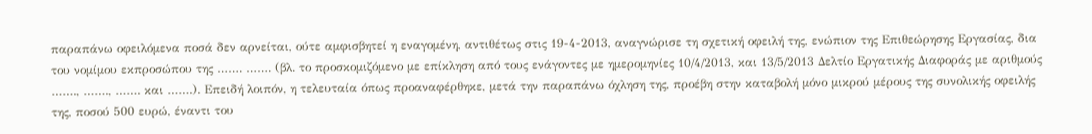παραπάνω οφειλόμενα ποσά δεν αρνείται, ούτε αμφισβητεί η εναγομένη, αντιθέτως στις 19-4-2013, αναγνώρισε τη σχετική οφειλή της, ενώπιον της Επιθεώρησης Εργασίας, δια του νομίμου εκπροσώπου της ……. ……. (βλ. το προσκομιζόμενο με επίκληση από τους ενάγοντες με ημερομηνίες 10/4/2013, και 13/5/2013 Δελτίο Εργατικής Διαφοράς με αριθμούς ……., ……., ……. και …….). Επειδή λοιπόν, η τελευταία όπως προαναφέρθηκε, μετά την παραπάνω όχληση της, προέβη στην καταβολή μόνο μικρού μέρους της συνολικής οφειλής της, ποσού 500 ευρώ, έναντι του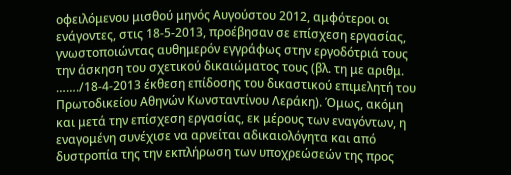οφειλόμενου μισθού μηνός Αυγούστου 2012, αμφότεροι οι ενάγοντες, στις 18-5-2013, προέβησαν σε επίσχεση εργασίας, γνωστοποιώντας αυθημερόν εγγράφως στην εργοδότριά τους την άσκηση του σχετικού δικαιώματος τους (βλ. τη με αριθμ. ……./18-4-2013 έκθεση επίδοσης του δικαστικού επιμελητή του Πρωτοδικείου Αθηνών Κωνσταντίνου Λεράκη). Όμως, ακόμη και μετά την επίσχεση εργασίας, εκ μέρους των εναγόντων, η εναγομένη συνέχισε να αρνείται αδικαιολόγητα και από δυστροπία της την εκπλήρωση των υποχρεώσεών της προς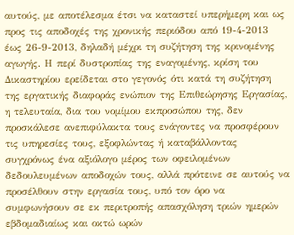αυτούς, με αποτέλεσμα έτσι να καταστεί υπερήμερη και ως προς τις αποδοχές της χρονικής περιόδου από 19-4-2013 έως 26-9-2013, δηλαδή μέχρι τη συζήτηση της κρινομένης αγωγής. Η περί δυστροπίας της εναγομένης, κρίση του Δικαστηρίου ερείδεται στο γεγονός ότι κατά τη συζήτηση της εργατικής διαφοράς ενώπιον της Επιθεώρησης Εργασίας, η τελευταία, δια του νομίμου εκπροσώπου της, δεν προσκάλεσε ανεπιφύλακτα τους ενάγοντες να προσφέρουν τις υπηρεσίες τους, εξοφλώντας ή καταβάλλοντας συγχρόνως ένα αξιόλογο μέρος των οφειλομένων δεδουλευμένων αποδοχών τους, αλλά πρότεινε σε αυτούς να προσέλθουν στην εργασία τους, υπό τον όρο να συμφωνήσουν σε εκ περιτροπής απασχόληση τριών ημερών εβδομαδιαίως και οκτώ ωρών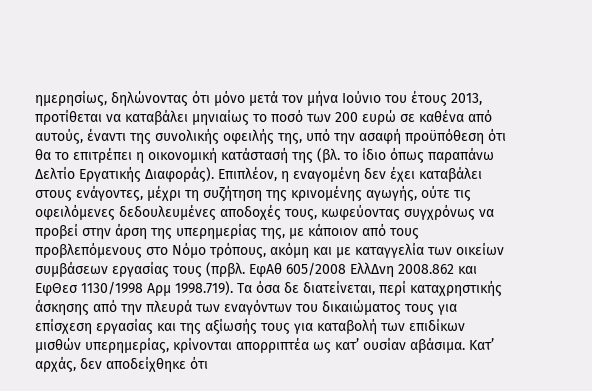ημερησίως, δηλώνοντας ότι μόνο μετά τον μήνα Ιούνιο του έτους 2013, προτίθεται να καταβάλει μηνιαίως το ποσό των 200 ευρώ σε καθένα από αυτούς, έναντι της συνολικής οφειλής της, υπό την ασαφή προϋπόθεση ότι θα το επιτρέπει η οικονομική κατάστασή της (βλ. το ίδιο όπως παραπάνω Δελτίο Εργατικής Διαφοράς). Επιπλέον, η εναγομένη δεν έχει καταβάλει στους ενάγοντες, μέχρι τη συζήτηση της κρινομένης αγωγής, ούτε τις οφειλόμενες δεδουλευμένες αποδοχές τους, κωφεύοντας συγχρόνως να προβεί στην άρση της υπερημερίας της, με κάποιον από τους προβλεπόμενους στο Νόμο τρόπους, ακόμη και με καταγγελία των οικείων συμβάσεων εργασίας τους (πρβλ. ΕφΑθ 605/2008 ΕλλΔνη 2008.862 και ΕφΘεσ 1130/1998 Αρμ 1998.719). Τα όσα δε διατείνεται, περί καταχρηστικής άσκησης από την πλευρά των εναγόντων του δικαιώματος τους για επίσχεση εργασίας και της αξίωσής τους για καταβολή των επιδίκων μισθών υπερημερίας, κρίνονται απορριπτέα ως κατ’ ουσίαν αβάσιμα. Κατ’ αρχάς, δεν αποδείχθηκε ότι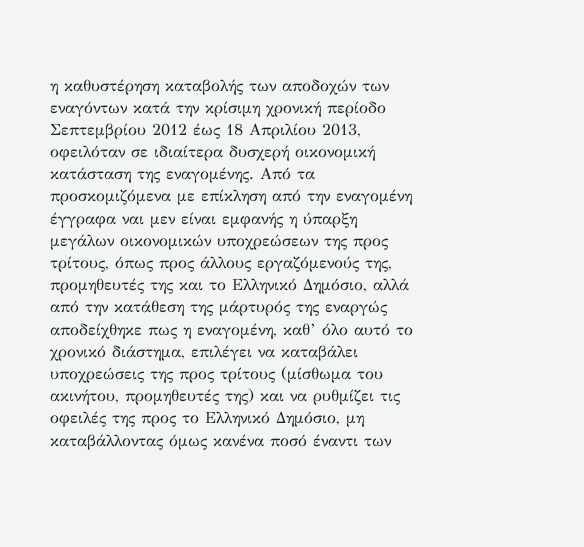η καθυστέρηση καταβολής των αποδοχών των εναγόντων κατά την κρίσιμη χρονική περίοδο Σεπτεμβρίου 2012 έως 18 Απριλίου 2013, οφειλόταν σε ιδιαίτερα δυσχερή οικονομική κατάσταση της εναγομένης. Από τα προσκομιζόμενα με επίκληση από την εναγομένη έγγραφα ναι μεν είναι εμφανής η ύπαρξη μεγάλων οικονομικών υποχρεώσεων της προς τρίτους, όπως προς άλλους εργαζόμενούς της, προμηθευτές της και το Ελληνικό Δημόσιο, αλλά από την κατάθεση της μάρτυρός της εναργώς αποδείχθηκε πως η εναγομένη, καθ’ όλο αυτό το χρονικό διάστημα, επιλέγει να καταβάλει υποχρεώσεις της προς τρίτους (μίσθωμα του ακινήτου, προμηθευτές της) και να ρυθμίζει τις οφειλές της προς το Ελληνικό Δημόσιο, μη καταβάλλοντας όμως κανένα ποσό έναντι των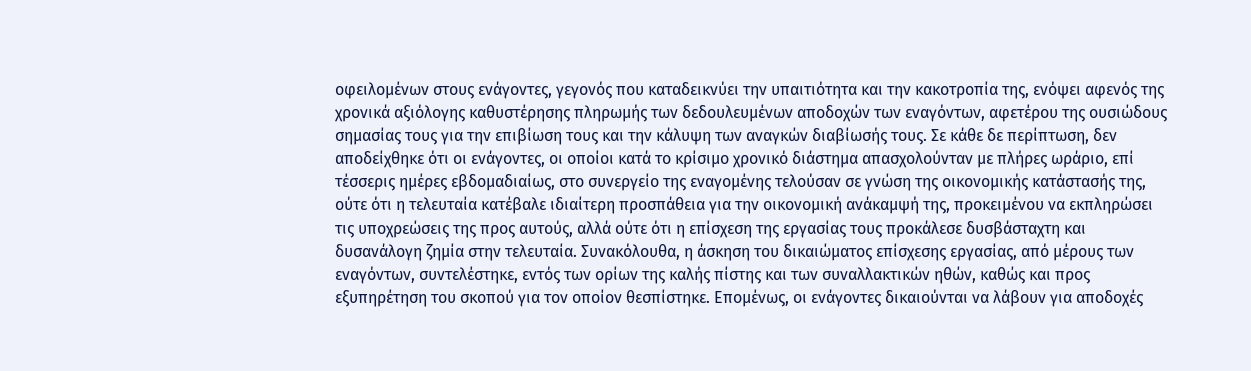οφειλομένων στους ενάγοντες, γεγονός που καταδεικνύει την υπαιτιότητα και την κακοτροπία της, ενόψει αφενός της χρονικά αξιόλογης καθυστέρησης πληρωμής των δεδουλευμένων αποδοχών των εναγόντων, αφετέρου της ουσιώδους σημασίας τους για την επιβίωση τους και την κάλυψη των αναγκών διαβίωσής τους. Σε κάθε δε περίπτωση, δεν αποδείχθηκε ότι οι ενάγοντες, οι οποίοι κατά το κρίσιμο χρονικό διάστημα απασχολούνταν με πλήρες ωράριο, επί τέσσερις ημέρες εβδομαδιαίως, στο συνεργείο της εναγομένης τελούσαν σε γνώση της οικονομικής κατάστασής της, ούτε ότι η τελευταία κατέβαλε ιδιαίτερη προσπάθεια για την οικονομική ανάκαμψή της, προκειμένου να εκπληρώσει τις υποχρεώσεις της προς αυτούς, αλλά ούτε ότι η επίσχεση της εργασίας τους προκάλεσε δυσβάσταχτη και δυσανάλογη ζημία στην τελευταία. Συνακόλουθα, η άσκηση του δικαιώματος επίσχεσης εργασίας, από μέρους των εναγόντων, συντελέστηκε, εντός των ορίων της καλής πίστης και των συναλλακτικών ηθών, καθώς και προς εξυπηρέτηση του σκοπού για τον οποίον θεσπίστηκε. Επομένως, οι ενάγοντες δικαιούνται να λάβουν για αποδοχές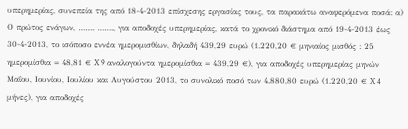υπερημερίας, συνεπεία της από 18-4-2013 επίσχεσης εργασίας τους, τα παρακάτω αναφερόμενα ποσά: α) Ο πρώτος ενάγων, ……. ……., για αποδοχές υπερημερίας, κατά το χρονικό διάστημα από 19-4-2013 έως 30-4-2013, το ισόποσο εννέα ημερομισθίων, δηλαδή 439,29 ευρώ (1.220,20 € μηνιαίος μισθός : 25 ημερομίσθια = 48,81 € X 9 αναλογούντα ημερομίσθια = 439,29 €), για αποδοχές υπερημερίας μηνών Μαΐου, Ιουνίου, Ιουλίου και Αυγούστου 2013, το συνολικό ποσό των 4.880,80 ευρώ (1.220,20 € X 4 μήνες), για αποδοχές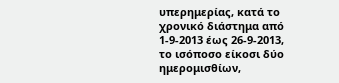υπερημερίας, κατά το χρονικό διάστημα από 1-9-2013 έως 26-9-2013, το ισόποσο είκοσι δύο ημερομισθίων,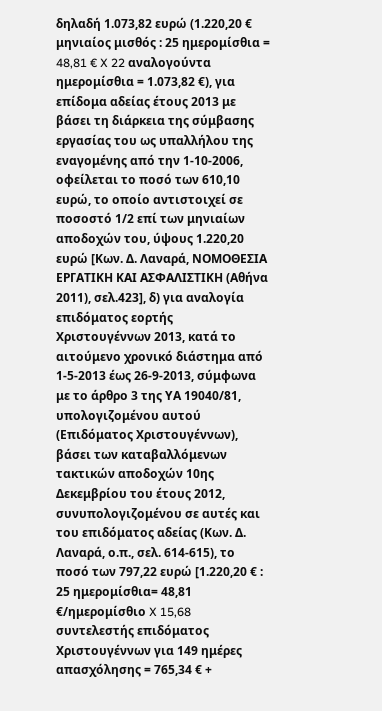δηλαδή 1.073,82 ευρώ (1.220,20 € μηνιαίος μισθός : 25 ημερομίσθια = 48,81 € X 22 αναλογούντα ημερομίσθια = 1.073,82 €), για επίδομα αδείας έτους 2013 με βάσει τη διάρκεια της σύμβασης εργασίας του ως υπαλλήλου της εναγομένης από την 1-10-2006, οφείλεται το ποσό των 610,10 ευρώ, το οποίο αντιστοιχεί σε ποσοστό 1/2 επί των μηνιαίων αποδοχών του, ύψους 1.220,20 ευρώ [Κων. Δ. Λαναρά, ΝΟΜΟΘΕΣΙΑ ΕΡΓΑΤΙΚΗ ΚΑΙ ΑΣΦΑΛΙΣΤΙΚΗ (Αθήνα 2011), σελ.423], δ) για αναλογία επιδόματος εορτής Χριστουγέννων 2013, κατά το αιτούμενο χρονικό διάστημα από 1-5-2013 έως 26-9-2013, σύμφωνα με το άρθρο 3 της ΥΑ 19040/81, υπολογιζομένου αυτού (Επιδόματος Χριστουγέννων), βάσει των καταβαλλόμενων τακτικών αποδοχών 10ης Δεκεμβρίου του έτους 2012, συνυπολογιζομένου σε αυτές και του επιδόματος αδείας (Κων. Δ. Λαναρά, ο.π., σελ. 614-615), το ποσό των 797,22 ευρώ [1.220,20 € : 25 ημερομίσθια= 48,81 €/ημερομίσθιο X 15,68 συντελεστής επιδόματος Χριστουγέννων για 149 ημέρες απασχόλησης = 765,34 € +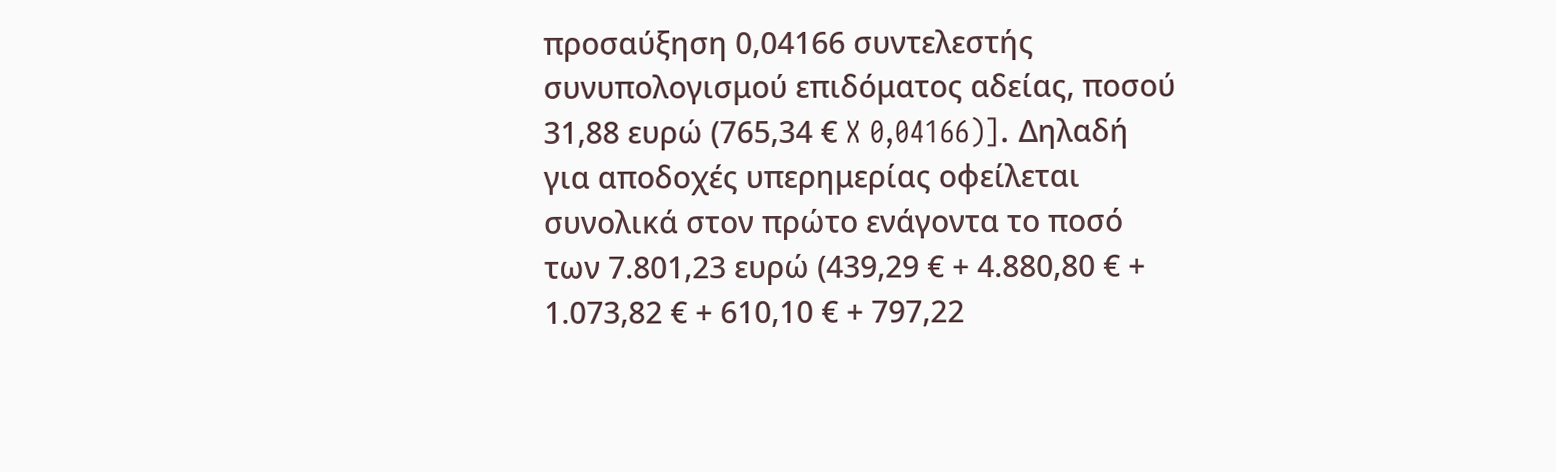προσαύξηση 0,04166 συντελεστής συνυπολογισμού επιδόματος αδείας, ποσού 31,88 ευρώ (765,34 € X 0,04166)]. Δηλαδή για αποδοχές υπερημερίας οφείλεται συνολικά στον πρώτο ενάγοντα το ποσό των 7.801,23 ευρώ (439,29 € + 4.880,80 € + 1.073,82 € + 610,10 € + 797,22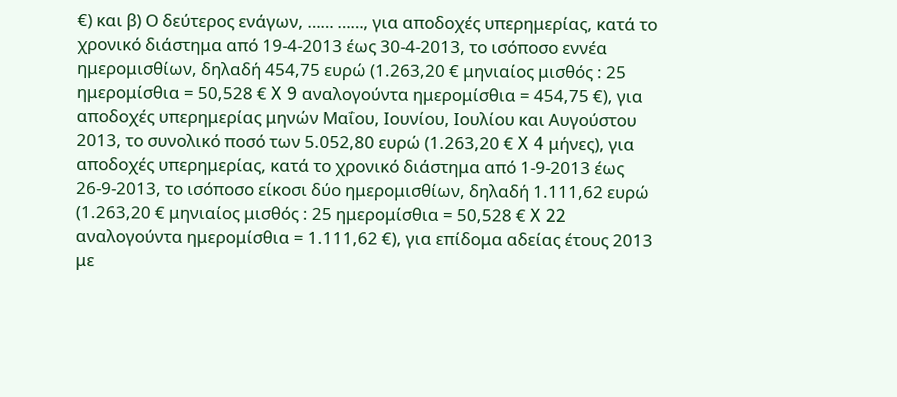€) και β) Ο δεύτερος ενάγων, …… ……, για αποδοχές υπερημερίας, κατά το χρονικό διάστημα από 19-4-2013 έως 30-4-2013, το ισόποσο εννέα ημερομισθίων, δηλαδή 454,75 ευρώ (1.263,20 € μηνιαίος μισθός : 25 ημερομίσθια = 50,528 € X 9 αναλογούντα ημερομίσθια = 454,75 €), για αποδοχές υπερημερίας μηνών Μαΐου, Ιουνίου, Ιουλίου και Αυγούστου 2013, το συνολικό ποσό των 5.052,80 ευρώ (1.263,20 € X 4 μήνες), για αποδοχές υπερημερίας, κατά το χρονικό διάστημα από 1-9-2013 έως 26-9-2013, το ισόποσο είκοσι δύο ημερομισθίων, δηλαδή 1.111,62 ευρώ (1.263,20 € μηνιαίος μισθός : 25 ημερομίσθια = 50,528 € X 22 αναλογούντα ημερομίσθια = 1.111,62 €), για επίδομα αδείας έτους 2013 με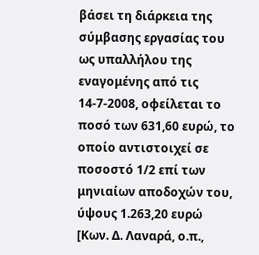βάσει τη διάρκεια της σύμβασης εργασίας του ως υπαλλήλου της εναγομένης από τις 14-7-2008, οφείλεται το ποσό των 631,60 ευρώ, το οποίο αντιστοιχεί σε ποσοστό 1/2 επί των μηνιαίων αποδοχών του, ύψους 1.263,20 ευρώ [Κων. Δ. Λαναρά, ο.π.,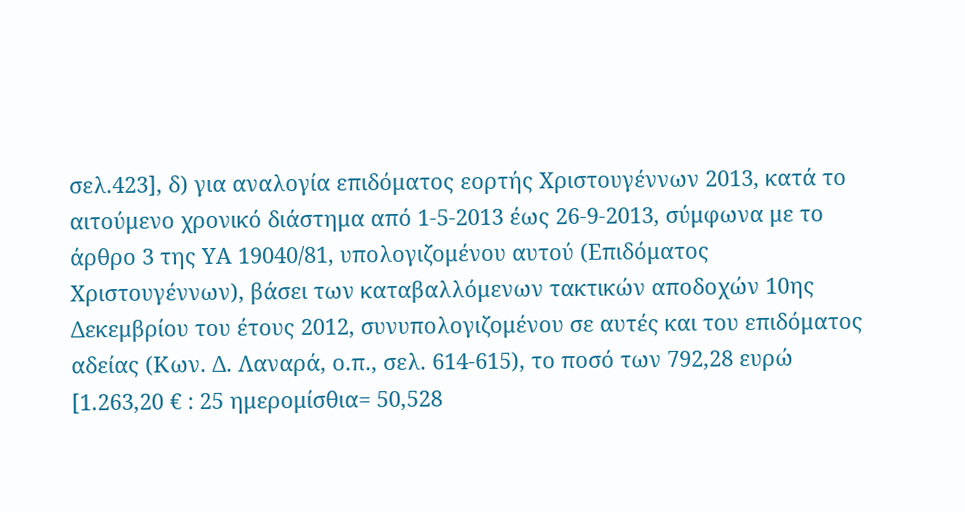σελ.423], δ) για αναλογία επιδόματος εορτής Χριστουγέννων 2013, κατά το αιτούμενο χρονικό διάστημα από 1-5-2013 έως 26-9-2013, σύμφωνα με το άρθρο 3 της ΥΑ 19040/81, υπολογιζομένου αυτού (Επιδόματος Χριστουγέννων), βάσει των καταβαλλόμενων τακτικών αποδοχών 10ης Δεκεμβρίου του έτους 2012, συνυπολογιζομένου σε αυτές και του επιδόματος αδείας (Κων. Δ. Λαναρά, ο.π., σελ. 614-615), το ποσό των 792,28 ευρώ [1.263,20 € : 25 ημερομίσθια= 50,528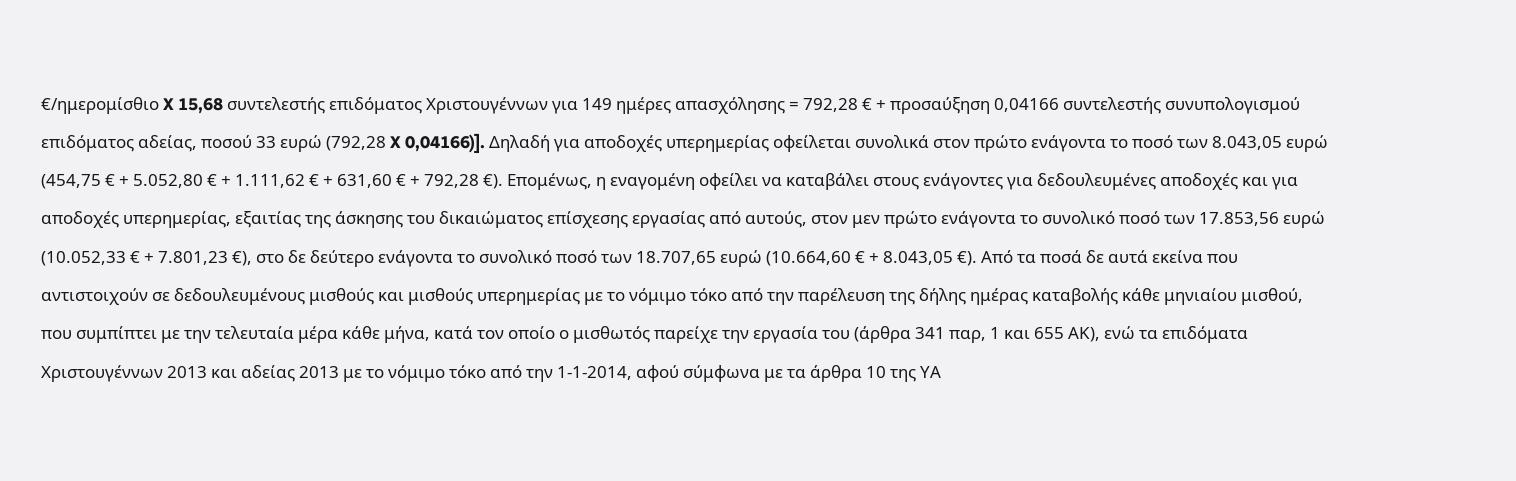€/ημερομίσθιο X 15,68 συντελεστής επιδόματος Χριστουγέννων για 149 ημέρες απασχόλησης = 792,28 € + προσαύξηση 0,04166 συντελεστής συνυπολογισμού επιδόματος αδείας, ποσού 33 ευρώ (792,28 X 0,04166)]. Δηλαδή για αποδοχές υπερημερίας οφείλεται συνολικά στον πρώτο ενάγοντα το ποσό των 8.043,05 ευρώ (454,75 € + 5.052,80 € + 1.111,62 € + 631,60 € + 792,28 €). Επομένως, η εναγομένη οφείλει να καταβάλει στους ενάγοντες για δεδουλευμένες αποδοχές και για αποδοχές υπερημερίας, εξαιτίας της άσκησης του δικαιώματος επίσχεσης εργασίας από αυτούς, στον μεν πρώτο ενάγοντα το συνολικό ποσό των 17.853,56 ευρώ (10.052,33 € + 7.801,23 €), στο δε δεύτερο ενάγοντα το συνολικό ποσό των 18.707,65 ευρώ (10.664,60 € + 8.043,05 €). Από τα ποσά δε αυτά εκείνα που αντιστοιχούν σε δεδουλευμένους μισθούς και μισθούς υπερημερίας με το νόμιμο τόκο από την παρέλευση της δήλης ημέρας καταβολής κάθε μηνιαίου μισθού, που συμπίπτει με την τελευταία μέρα κάθε μήνα, κατά τον οποίο ο μισθωτός παρείχε την εργασία του (άρθρα 341 παρ, 1 και 655 ΑΚ), ενώ τα επιδόματα Χριστουγέννων 2013 και αδείας 2013 με το νόμιμο τόκο από την 1-1-2014, αφού σύμφωνα με τα άρθρα 10 της ΥΑ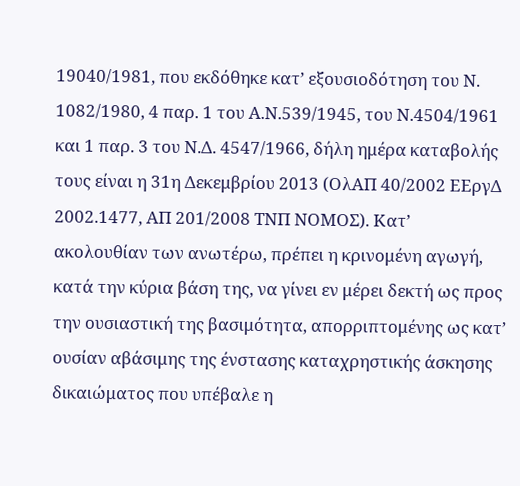19040/1981, που εκδόθηκε κατ’ εξουσιοδότηση του Ν. 1082/1980, 4 παρ. 1 του Α.Ν.539/1945, του Ν.4504/1961 και 1 παρ. 3 του Ν.Δ. 4547/1966, δήλη ημέρα καταβολής τους είναι η 31η Δεκεμβρίου 2013 (ΟλΑΠ 40/2002 ΕΕργΔ 2002.1477, ΑΠ 201/2008 ΤΝΠ ΝΟΜΟΣ). Κατ’ ακολουθίαν των ανωτέρω, πρέπει η κρινομένη αγωγή, κατά την κύρια βάση της, να γίνει εν μέρει δεκτή ως προς την ουσιαστική της βασιμότητα, απορριπτομένης ως κατ’ ουσίαν αβάσιμης της ένστασης καταχρηστικής άσκησης δικαιώματος που υπέβαλε η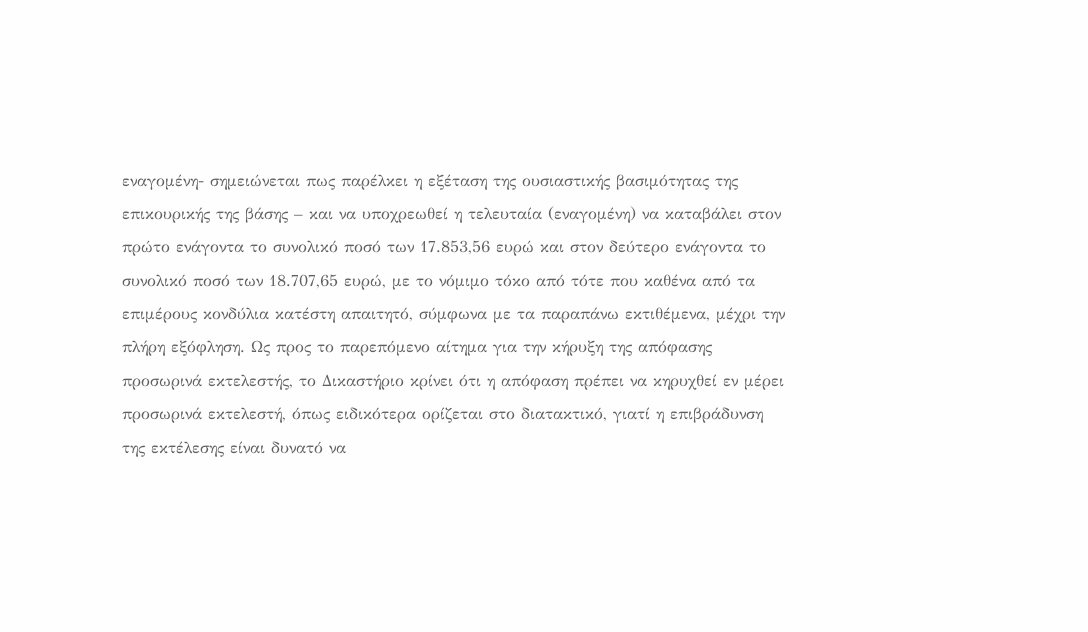εναγομένη- σημειώνεται πως παρέλκει η εξέταση της ουσιαστικής βασιμότητας της επικουρικής της βάσης – και να υποχρεωθεί η τελευταία (εναγομένη) να καταβάλει στον πρώτο ενάγοντα το συνολικό ποσό των 17.853,56 ευρώ και στον δεύτερο ενάγοντα το συνολικό ποσό των 18.707,65 ευρώ, με το νόμιμο τόκο από τότε που καθένα από τα επιμέρους κονδύλια κατέστη απαιτητό, σύμφωνα με τα παραπάνω εκτιθέμενα, μέχρι την πλήρη εξόφληση. Ως προς το παρεπόμενο αίτημα για την κήρυξη της απόφασης προσωρινά εκτελεστής, το Δικαστήριο κρίνει ότι η απόφαση πρέπει να κηρυχθεί εν μέρει προσωρινά εκτελεστή, όπως ειδικότερα ορίζεται στο διατακτικό, γιατί η επιβράδυνση της εκτέλεσης είναι δυνατό να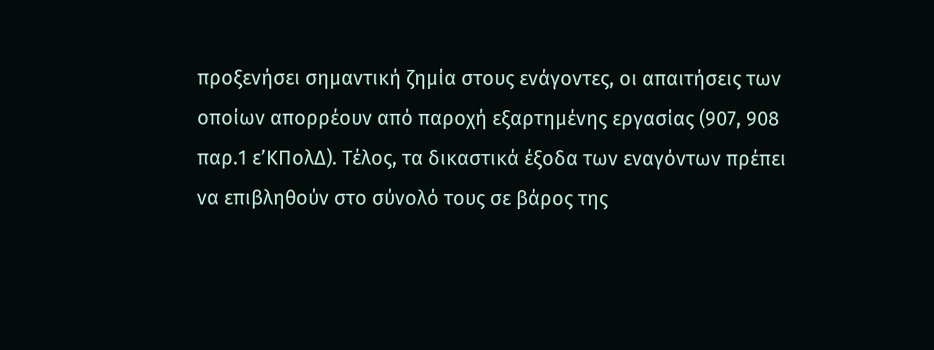προξενήσει σημαντική ζημία στους ενάγοντες, οι απαιτήσεις των οποίων απορρέουν από παροχή εξαρτημένης εργασίας (907, 908 παρ.1 ε’ΚΠολΔ). Τέλος, τα δικαστικά έξοδα των εναγόντων πρέπει να επιβληθούν στο σύνολό τους σε βάρος της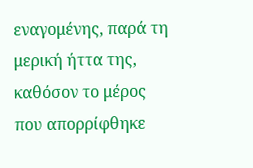εναγομένης, παρά τη μερική ήττα της, καθόσον το μέρος που απορρίφθηκε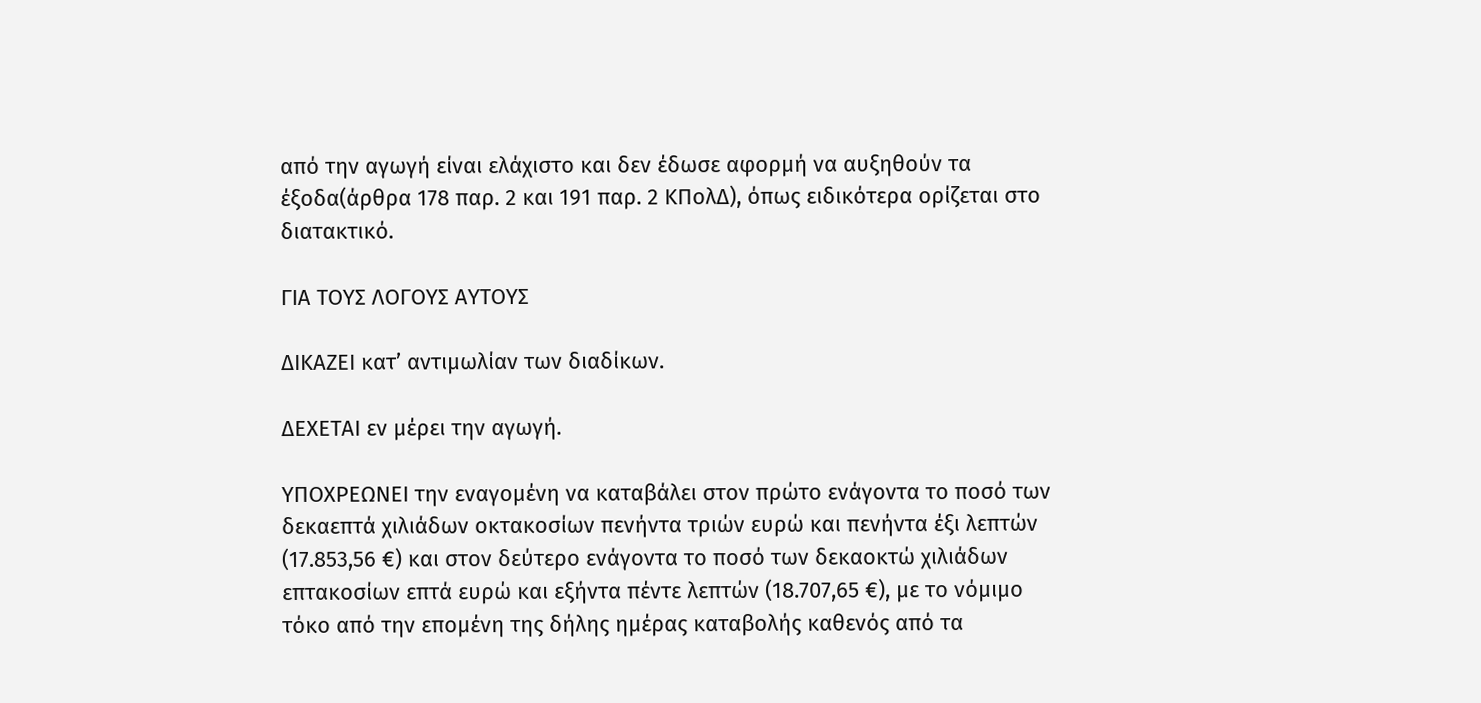από την αγωγή είναι ελάχιστο και δεν έδωσε αφορμή να αυξηθούν τα έξοδα(άρθρα 178 παρ. 2 και 191 παρ. 2 ΚΠολΔ), όπως ειδικότερα ορίζεται στο διατακτικό.

ΓΙΑ ΤΟΥΣ ΛΟΓΟΥΣ ΑΥΤΟΥΣ

ΔΙΚΑΖΕΙ κατ’ αντιμωλίαν των διαδίκων.

ΔΕΧΕΤΑΙ εν μέρει την αγωγή.

ΥΠΟΧΡΕΩΝΕΙ την εναγομένη να καταβάλει στον πρώτο ενάγοντα το ποσό των δεκαεπτά χιλιάδων οκτακοσίων πενήντα τριών ευρώ και πενήντα έξι λεπτών (17.853,56 €) και στον δεύτερο ενάγοντα το ποσό των δεκαοκτώ χιλιάδων επτακοσίων επτά ευρώ και εξήντα πέντε λεπτών (18.707,65 €), με το νόμιμο τόκο από την επομένη της δήλης ημέρας καταβολής καθενός από τα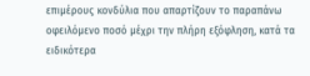επιμέρους κονδύλια που απαρτίζουν το παραπάνω οφειλόμενο ποσό μέχρι την πλήρη εξόφληση, κατά τα ειδικότερα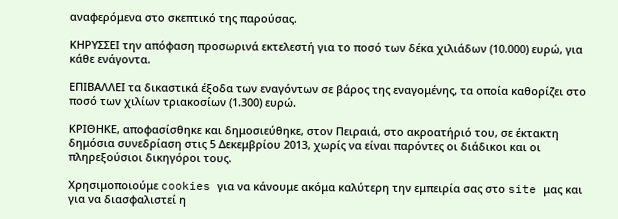αναφερόμενα στο σκεπτικό της παρούσας.

ΚΗΡΥΣΣΕΙ την απόφαση προσωρινά εκτελεστή για το ποσό των δέκα χιλιάδων (10.000) ευρώ, για κάθε ενάγοντα.

ΕΠΙΒΑΛΛΕΙ τα δικαστικά έξοδα των εναγόντων σε βάρος της εναγομένης, τα οποία καθορίζει στο ποσό των χιλίων τριακοσίων (1.300) ευρώ.

ΚΡΙΘΗΚΕ, αποφασίσθηκε και δημοσιεύθηκε, στον Πειραιά, στο ακροατήριό του, σε έκτακτη δημόσια συνεδρίαση στις 5 Δεκεμβρίου 2013, χωρίς να είναι παρόντες οι διάδικοι και οι πληρεξούσιοι δικηγόροι τους.

Χρησιμοποιούμε cookies για να κάνουμε ακόμα καλύτερη την εμπειρία σας στο site μας και για να διασφαλιστεί η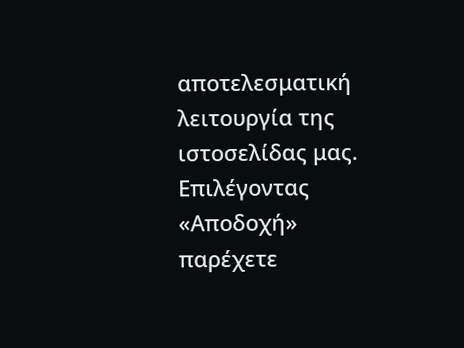αποτελεσματική λειτουργία της ιστοσελίδας μας. Επιλέγοντας «Αποδοχή» παρέχετε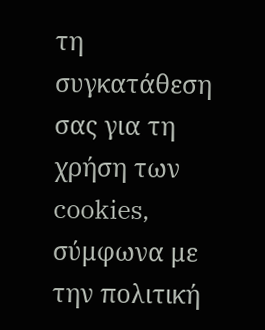τη συγκατάθεση σας για τη χρήση των cookies, σύμφωνα με την πολιτική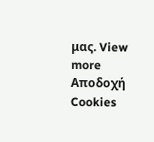μας. View more
Αποδοχή Cookies